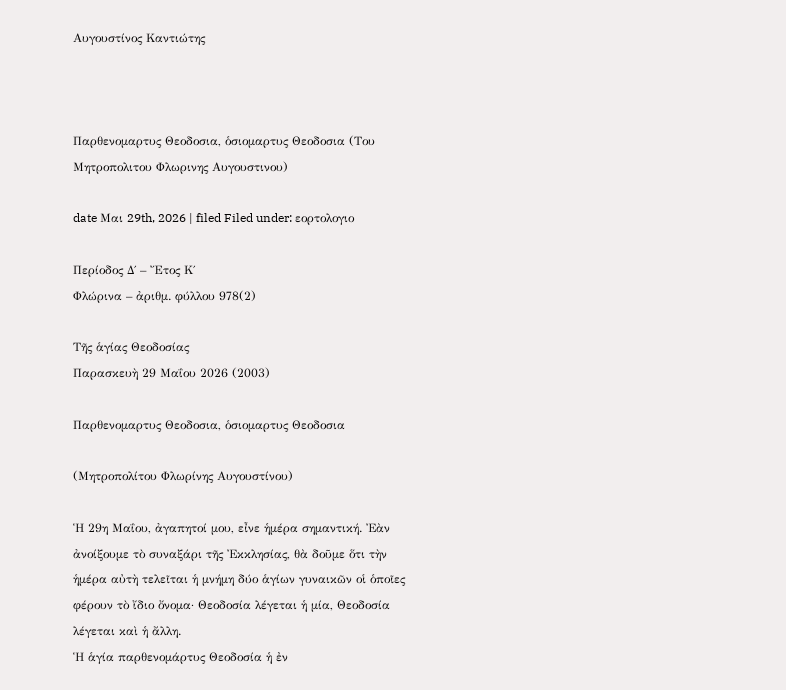Αυγουστίνος Καντιώτης



Παρθενομαρτυς Θεοδοσια, ὁσιομαρτυς Θεοδοσια (Του Μητροπολιτου Φλωρινης Αυγουστινου)

date Μαι 29th, 2026 | filed Filed under: εορτολογιο

Περίοδος Δ΄ – Ἔτος Κ΄
Φλώρινα – ἀριθμ. φύλλου 978(2)

Τῆς ἁγίας Θεοδοσίας
Παρασκευὴ 29 Μαΐου 2026 (2003)

Παρθενομαρτυς Θεοδοσια, ὁσιομαρτυς Θεοδοσια

(Μητροπολίτου Φλωρίνης Αυγουστίνου)

Ἡ 29η Μαΐου, ἀγαπητοί μου, εἶνε ἡμέρα σημαντική. Ἐὰν ἀνοίξουμε τὸ συναξάρι τῆς Ἐκκλησίας, θὰ δοῦμε ὅτι τὴν ἡμέρα αὐτὴ τελεῖται ἡ μνήμη δύο ἁγίων γυναικῶν οἱ ὁποῖες φέρουν τὸ ἴδιο ὄνομα· Θεοδοσία λέγεται ἡ μία, Θεοδοσία λέγεται καὶ ἡ ἄλλη.
Ἡ ἁγία παρθενομάρτυς Θεοδοσία ἡ ἐν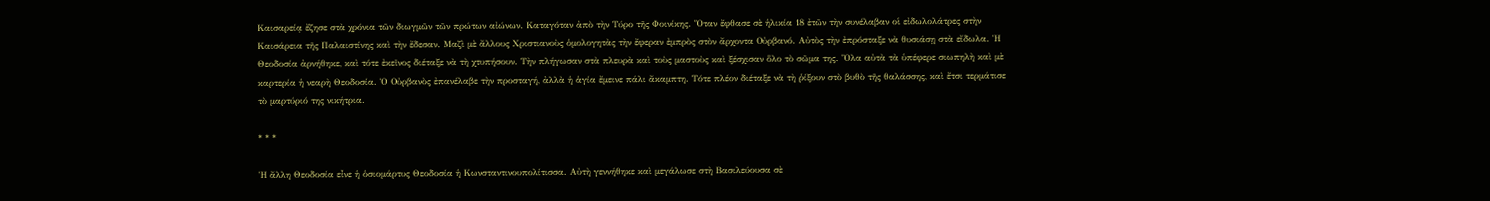Καισαρείᾳ ἔζησε στὰ χρόνια τῶν διωγμῶν τῶν πρώτων αἰώνων. Καταγόταν ἀπὸ τὴν Τύρο τῆς Φοινίκης. Ὅταν ἔφθασε σὲ ἡλικία 18 ἐτῶν τὴν συνέλαβαν οἱ εἰδωλολάτρες στὴν Καισάρεια τῆς Παλαιστίνης καὶ τὴν ἔδεσαν. Μαζὶ μὲ ἄλλους Χριστιανοὺς ὁμολογητὰς τὴν ἔφεραν ἐμπρὸς στὸν ἄρχοντα Οὐρβανό. Αὐτὸς τὴν ἐπρόσταξε νὰ θυσιάσῃ στὰ εἴδωλα. Ἡ Θεοδοσία ἀρνήθηκε, καὶ τότε ἐκεῖνος διέταξε νὰ τὴ χτυπήσουν. Τὴν πλήγωσαν στὰ πλευρὰ καὶ τοὺς μαστοὺς καὶ ξέσχισαν ὅλο τὸ σῶμα της. Ὅλα αὐτὰ τὰ ὑπέφερε σιωπηλὴ καὶ μὲ καρτερία ἡ νεαρὴ Θεοδοσία. Ὁ Οὐρβανὸς ἐπανέλαβε τὴν προσταγή, ἀλλὰ ἡ ἁγία ἔμεινε πάλι ἄκαμπτη. Τότε πλέον διέταξε νὰ τὴ ῥίξουν στὸ βυθὸ τῆς θαλάσσης, καὶ ἔτσι τερμάτισε τὸ μαρτύριό της νικήτρια.

* * *

Ἡ ἄλλη Θεοδοσία εἶνε ἡ ὁσιομάρτυς Θεοδοσία ἡ Κωνσταντινουπολίτισσα. Αὐτὴ γεννήθηκε καὶ μεγάλωσε στὴ Βασιλεύουσα σὲ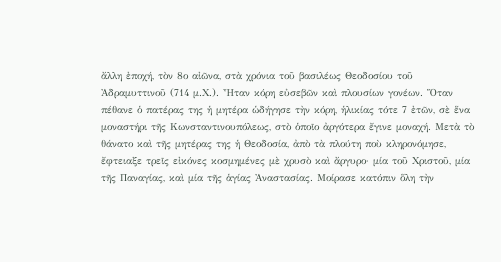ἄλλη ἐποχή, τὸν 8ο αἰῶνα, στὰ χρόνια τοῦ βασιλέως Θεοδοσίου τοῦ Ἀδραμυττινοῦ (714 μ.Χ.). Ἦταν κόρη εὐσεβῶν καὶ πλουσίων γονέων. Ὅταν πέθανε ὁ πατέρας της ἡ μητέρα ὡδήγησε τὴν κόρη, ἡλικίας τότε 7 ἐτῶν, σὲ ἕνα μοναστήρι τῆς Κωνσταντινουπόλεως, στὸ ὁποῖο ἀργότερα ἔγινε μοναχή. Μετὰ τὸ θάνατο καὶ τῆς μητέρας της ἡ Θεοδοσία, ἀπὸ τὰ πλούτη ποὺ κληρονόμησε, ἔφτειαξε τρεῖς εἰκόνες κοσμημένες μὲ χρυσὸ καὶ ἄργυρο· μία τοῦ Χριστοῦ, μία τῆς Παναγίας, καὶ μία τῆς ἁγίας Ἀναστασίας. Μοίρασε κατόπιν ὅλη τὴν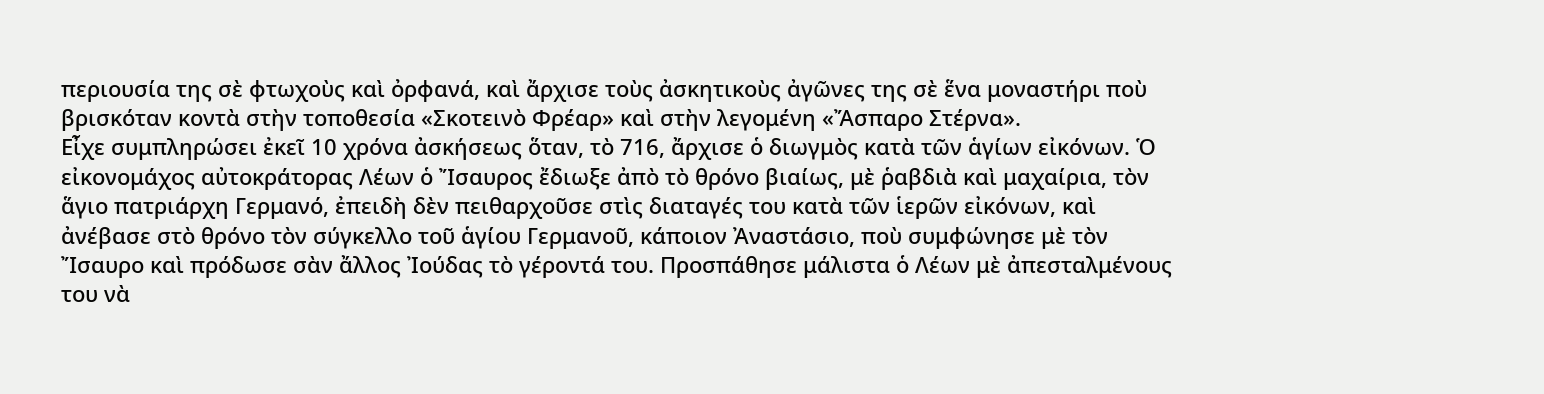περιουσία της σὲ φτωχοὺς καὶ ὀρφανά, καὶ ἄρχισε τοὺς ἀσκητικοὺς ἀγῶνες της σὲ ἕνα μοναστήρι ποὺ βρισκόταν κοντὰ στὴν τοποθεσία «Σκοτεινὸ Φρέαρ» καὶ στὴν λεγομένη «Ἄσπαρο Στέρνα».
Εἶχε συμπληρώσει ἐκεῖ 10 χρόνα ἀσκήσεως ὅταν, τὸ 716, ἄρχισε ὁ διωγμὸς κατὰ τῶν ἁγίων εἰκόνων. Ὁ εἰκονομάχος αὐτοκράτορας Λέων ὁ Ἴσαυρος ἔδιωξε ἀπὸ τὸ θρόνο βιαίως, μὲ ῥαβδιὰ καὶ μαχαίρια, τὸν ἅγιο πατριάρχη Γερμανό, ἐπειδὴ δὲν πειθαρχοῦσε στὶς διαταγές του κατὰ τῶν ἱερῶν εἰκόνων, καὶ ἀνέβασε στὸ θρόνο τὸν σύγκελλο τοῦ ἁγίου Γερμανοῦ, κάποιον Ἀναστάσιο, ποὺ συμφώνησε μὲ τὸν Ἴσαυρο καὶ πρόδωσε σὰν ἄλλος Ἰούδας τὸ γέροντά του. Προσπάθησε μάλιστα ὁ Λέων μὲ ἀπεσταλμένους του νὰ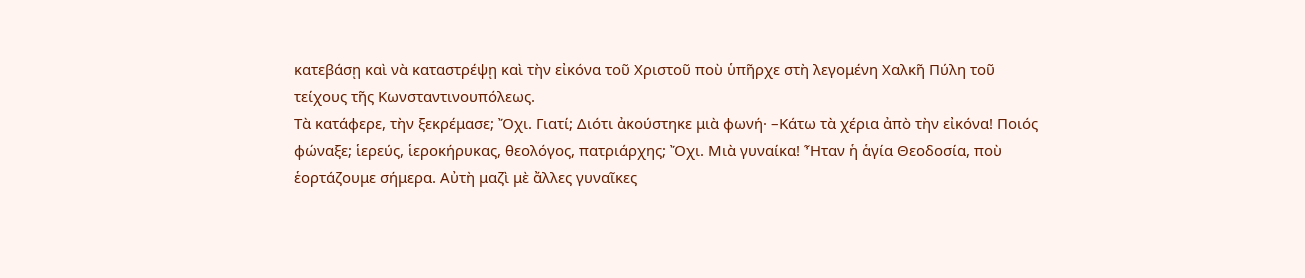κατεβάσῃ καὶ νὰ καταστρέψῃ καὶ τὴν εἰκόνα τοῦ Χριστοῦ ποὺ ὑπῆρχε στὴ λεγομένη Χαλκῆ Πύλη τοῦ τείχους τῆς Κωνσταντινουπόλεως.
Τὰ κατάφερε, τὴν ξεκρέμασε; Ὄχι. Γιατί; Διότι ἀκούστηκε μιὰ φωνή· –Κάτω τὰ χέρια ἀπὸ τὴν εἰκόνα! Ποιός φώναξε; ἱερεύς, ἱεροκήρυκας, θεολόγος, πατριάρχης; Ὄχι. Μιὰ γυναίκα! Ἦταν ἡ ἁγία Θεοδοσία, ποὺ ἑορτάζουμε σήμερα. Αὐτὴ μαζὶ μὲ ἄλλες γυναῖκες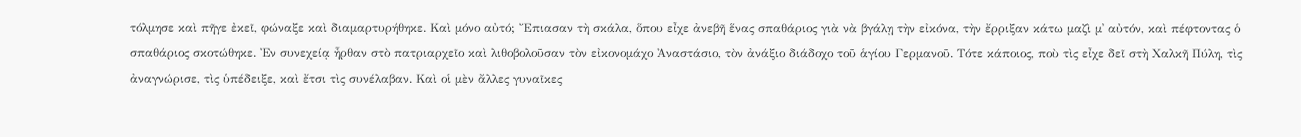τόλμησε καὶ πῆγε ἐκεῖ, φώναξε καὶ διαμαρτυρήθηκε. Καὶ μόνο αὐτό; Ἔπιασαν τὴ σκάλα, ὅπου εἶχε ἀνεβῆ ἕνας σπαθάριος γιὰ νὰ βγάλῃ τὴν εἰκόνα, τὴν ἔρριξαν κάτω μαζὶ μ᾿ αὐτόν, καὶ πέφτοντας ὁ σπαθάριος σκοτώθηκε. Ἐν συνεχείᾳ ἦρθαν στὸ πατριαρχεῖο καὶ λιθοβολοῦσαν τὸν εἰκονομάχο Ἀναστάσιο, τὸν ἀνάξιο διάδοχο τοῦ ἁγίου Γερμανοῦ. Τότε κάποιος, ποὺ τὶς εἶχε δεῖ στὴ Χαλκῆ Πύλη, τὶς ἀναγνώρισε, τὶς ὑπέδειξε, καὶ ἔτσι τὶς συνέλαβαν. Καὶ οἱ μὲν ἄλλες γυναῖκες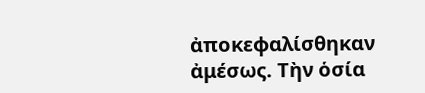ἀποκεφαλίσθηκαν ἀμέσως. Τὴν ὁσία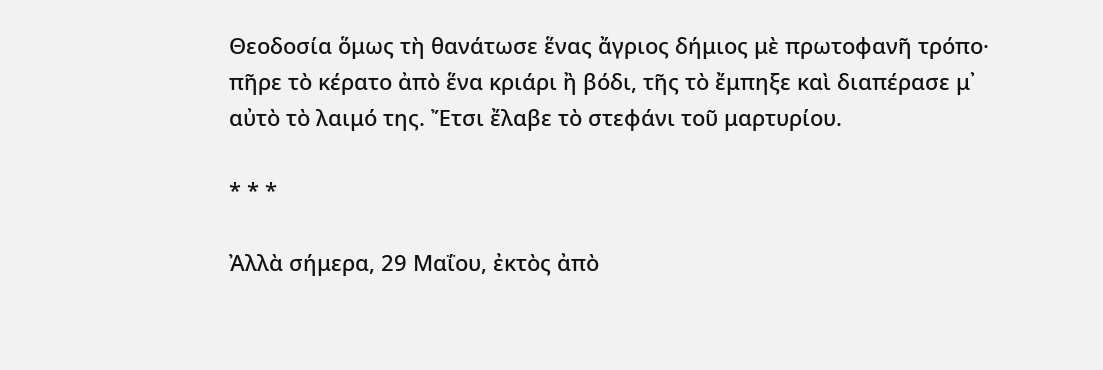Θεοδοσία ὅμως τὴ θανάτωσε ἕνας ἄγριος δήμιος μὲ πρωτοφανῆ τρόπο· πῆρε τὸ κέρατο ἀπὸ ἕνα κριάρι ἢ βόδι, τῆς τὸ ἔμπηξε καὶ διαπέρασε μ᾿ αὐτὸ τὸ λαιμό της. Ἔτσι ἔλαβε τὸ στεφάνι τοῦ μαρτυρίου.

* * *

Ἀλλὰ σήμερα, 29 Μαΐου, ἐκτὸς ἀπὸ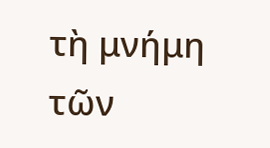τὴ μνήμη τῶν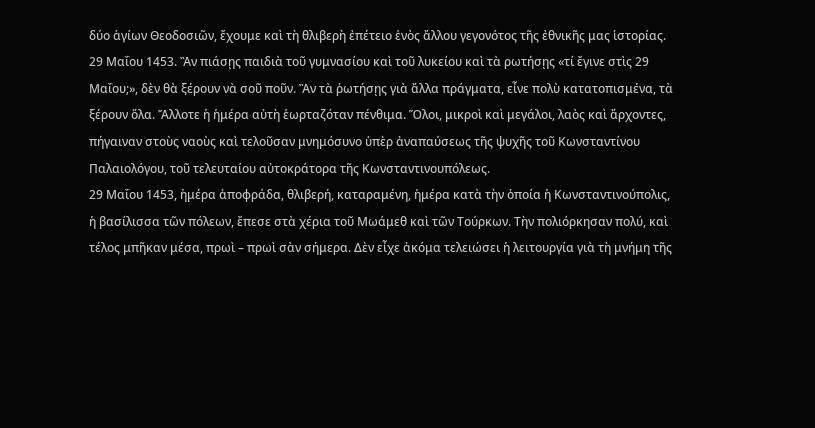δύο ἁγίων Θεοδοσιῶν, ἔχουμε καὶ τὴ θλιβερὴ ἐπέτειο ἑνὸς ἄλλου γεγονότος τῆς ἐθνικῆς μας ἱστορίας.
29 Μαΐου 1453. Ἂν πιάσῃς παιδιὰ τοῦ γυμνασίου καὶ τοῦ λυκείου καὶ τὰ ρωτήσῃς «τί ἔγινε στὶς 29 Μαΐου;», δὲν θὰ ξέρουν νὰ σοῦ ποῦν. Ἂν τὰ ῥωτήσῃς γιὰ ἄλλα πράγματα, εἶνε πολὺ κατατοπισμένα, τὰ ξέρουν ὅλα. Ἄλλοτε ἡ ἡμέρα αὐτὴ ἑωρταζόταν πένθιμα. Ὅλοι, μικροὶ καὶ μεγάλοι, λαὸς καὶ ἄρχοντες, πήγαιναν στοὺς ναοὺς καὶ τελοῦσαν μνημόσυνο ὑπὲρ ἀναπαύσεως τῆς ψυχῆς τοῦ Κωνσταντίνου Παλαιολόγου, τοῦ τελευταίου αὐτοκράτορα τῆς Κωνσταντινουπόλεως.
29 Μαΐου 1453, ἡμέρα ἀποφράδα, θλιβερή, καταραμένη, ἡμέρα κατὰ τὴν ὁποία ἡ Κωνσταντινούπολις, ἡ βασίλισσα τῶν πόλεων, ἔπεσε στὰ χέρια τοῦ Μωάμεθ καὶ τῶν Τούρκων. Τὴν πολιόρκησαν πολύ, καὶ τέλος μπῆκαν μέσα, πρωὶ – πρωὶ σὰν σήμερα. Δὲν εἶχε ἀκόμα τελειώσει ἡ λειτουργία γιὰ τὴ μνήμη τῆς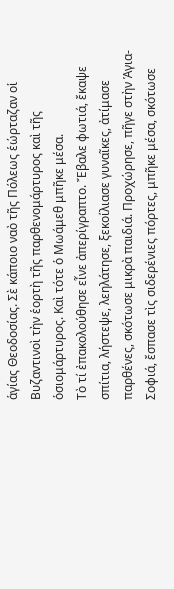ἁγίας Θεοδοσίας. Σὲ κάποιο ναὸ τῆς Πόλεως ἑώρταζαν οἱ Βυζαντινοὶ τὴν ἑορτὴ τῆς παρθενομάρτυρος καὶ τῆς ὁσιομάρτυρος. Καὶ τότε ὁ Μωάμεθ μπῆκε μέσα.
Τὸ τί ἐπακολούθησε εἶνε ἀπερίγραπτο. Ἔβαλε φωτιά, ἔκαψε σπίτια, λήστεψε, λεηλάτησε, ξεκοίλιασε γυναῖκες, ἀτίμασε παρθένες, σκότωσε μικρὰ παιδιά. Προχώρησε, πῆγε στὴν Ἁγια-Σοφιά, ἔσπασε τὶς σιδερένιες πόρτες, μπῆκε μέσα, σκότωσε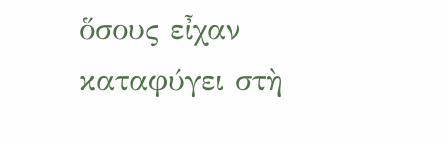ὅσους εἶχαν καταφύγει στὴ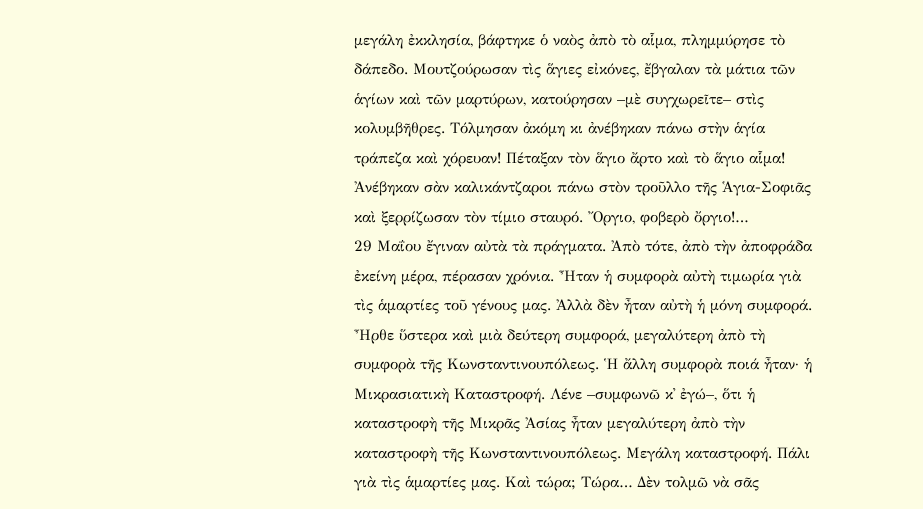μεγάλη ἐκκλησία, βάφτηκε ὁ ναὸς ἀπὸ τὸ αἷμα, πλημμύρησε τὸ δάπεδο. Μουτζούρωσαν τὶς ἅγιες εἰκόνες, ἔβγαλαν τὰ μάτια τῶν ἁγίων καὶ τῶν μαρτύρων, κατούρησαν –μὲ συγχωρεῖτε– στὶς κολυμβῆθρες. Τόλμησαν ἀκόμη κι ἀνέβηκαν πάνω στὴν ἁγία τράπεζα καὶ χόρευαν! Πέταξαν τὸν ἅγιο ἄρτο καὶ τὸ ἅγιο αἷμα! Ἀνέβηκαν σὰν καλικάντζαροι πάνω στὸν τροῦλλο τῆς Ἁγια-Σοφιᾶς καὶ ξερρίζωσαν τὸν τίμιο σταυρό. Ὄργιο, φοβερὸ ὄργιο!…
29 Μαΐου ἔγιναν αὐτὰ τὰ πράγματα. Ἀπὸ τότε, ἀπὸ τὴν ἀποφράδα ἐκείνη μέρα, πέρασαν χρόνια. Ἦταν ἡ συμφορὰ αὐτὴ τιμωρία γιὰ τὶς ἁμαρτίες τοῦ γένους μας. Ἀλλὰ δὲν ἦταν αὐτὴ ἡ μόνη συμφορά. Ἦρθε ὕστερα καὶ μιὰ δεύτερη συμφορά, μεγαλύτερη ἀπὸ τὴ συμφορὰ τῆς Κωνσταντινουπόλεως. Ἡ ἄλλη συμφορὰ ποιά ἦταν· ἡ Μικρασιατικὴ Καταστροφή. Λένε –συμφωνῶ κ᾿ ἐγώ–, ὅτι ἡ καταστροφὴ τῆς Μικρᾶς Ἀσίας ἦταν μεγαλύτερη ἀπὸ τὴν καταστροφὴ τῆς Κωνσταντινουπόλεως. Μεγάλη καταστροφή. Πάλι γιὰ τὶς ἁμαρτίες μας. Καὶ τώρα; Τώρα… Δὲν τολμῶ νὰ σᾶς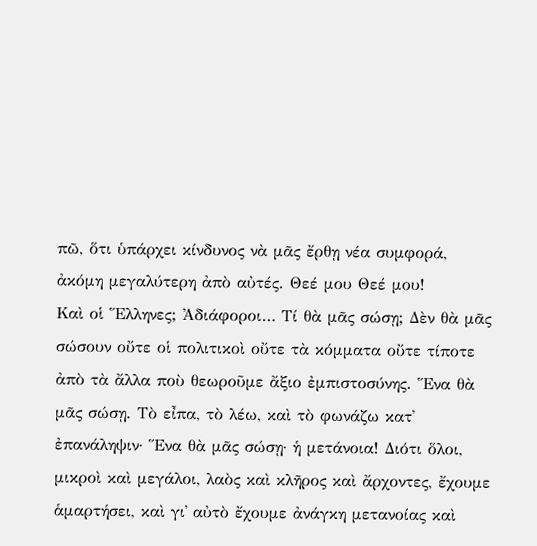πῶ, ὅτι ὑπάρχει κίνδυνος νὰ μᾶς ἔρθῃ νέα συμφορά, ἀκόμη μεγαλύτερη ἀπὸ αὐτές. Θεέ μου Θεέ μου!
Καὶ οἱ Ἕλληνες; Ἀδιάφοροι… Τί θὰ μᾶς σώσῃ; Δὲν θὰ μᾶς σώσουν οὔτε οἱ πολιτικοὶ οὔτε τὰ κόμματα οὔτε τίποτε ἀπὸ τὰ ἄλλα ποὺ θεωροῦμε ἄξιο ἐμπιστοσύνης. Ἕνα θὰ μᾶς σώσῃ. Τὸ εἶπα, τὸ λέω, καὶ τὸ φωνάζω κατ᾿ ἐπανάληψιν· Ἕνα θὰ μᾶς σώσῃ· ἡ μετάνοια! Διότι ὅλοι, μικροὶ καὶ μεγάλοι, λαὸς καὶ κλῆρος καὶ ἄρχοντες, ἔχουμε ἁμαρτήσει, καὶ γι᾿ αὐτὸ ἔχουμε ἀνάγκη μετανοίας καὶ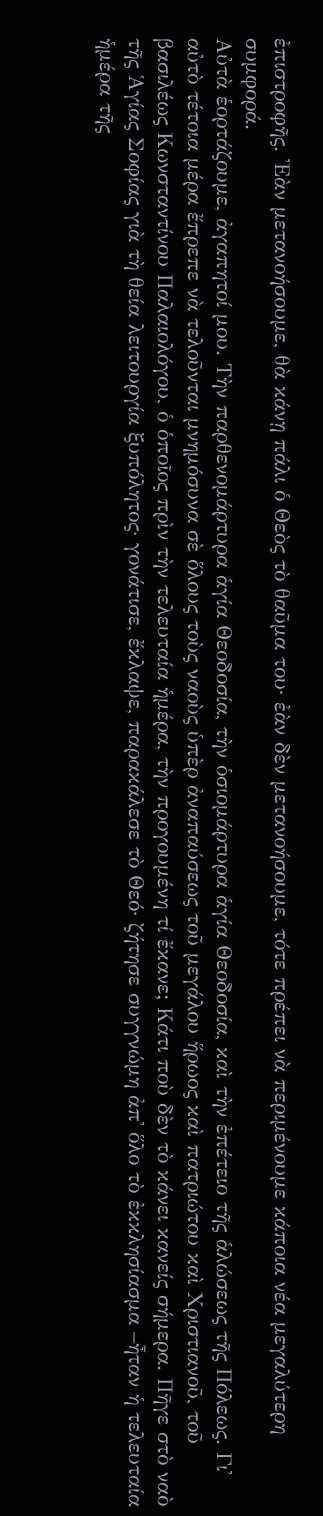ἐπιστροφῆς. Ἐὰν μετανοήσουμε, θὰ κάνῃ πάλι ὁ Θεὸς τὸ θαῦμα του· ἐὰν δὲν μετανοήσουμε, τότε πρέπει νὰ περιμένουμε κάποια νέα μεγαλύτερη συμφορά.
Αὐτὰ ἑορτάζουμε, ἀγαπητοί μου. Τὴν παρθενομάρτυρα ἁγία Θεοδοσία, τὴν ὁσιομάρτυρα ἁγία Θεοδοσία, καὶ τὴν ἐπέτειο τῆς ἁλώσεως τῆς Πόλεως. Γι᾿ αὐτὸ τέτοια μέρα ἔπρεπε νὰ τελοῦνται μνημόσυνα σὲ ὅλους τοὺς ναοὺς ὑπὲρ ἀναπαύσεως τοῦ μεγάλου ἥρωος καὶ πατριώτου καὶ Χριστιανοῦ, τοῦ βασιλέως Κωνσταντίνου Παλαιολόγου, ὁ ὁποῖος πρὶν τὴν τελευταία ἡμέρα, τὴν προγουμένη τί ἔκανε; Κάτι ποὺ δὲν τὸ κάνει κανείς σήμερα. Πῆγε στὸ ναὸ τῆς Ἁγίας Σοφίας γιὰ τὴ θεία λειτουργία ξυπόλητος· γονάτισε, ἔκλαψε, παρακάλεσε τὸ Θεό· ζήτησε συγγνώμη ἀπ᾿ ὅλο τὸ ἐκκλησίασμα –ἦταν ἡ τελευταία ἡμέρα τῆς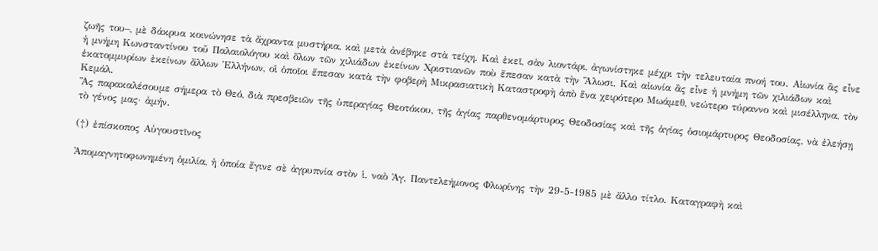ζωῆς του–, μὲ δάκρυα κοινώνησε τὰ ἄχραντα μυστήρια, καὶ μετὰ ἀνέβηκε στὰ τείχη. Καὶ ἐκεῖ, σὰν λιοντάρι, ἀγωνίστηκε μέχρι τὴν τελευταία πνοή του. Αἰωνία ἂς εἶνε ἡ μνήμη Κωνσταντίνου τοῦ Παλαιολόγου καὶ ὅλων τῶν χιλιάδων ἐκείνων Χριστιανῶν ποὺ ἔπεσαν κατὰ τὴν Ἅλωσι. Καὶ αἰωνία ἂς εἶνε ἡ μνήμη τῶν χιλιάδων καὶ ἑκατομμυρίων ἐκείνων ἄλλων Ἑλλήνων, οἱ ὁποῖοι ἔπεσαν κατὰ τὴν φοβερὴ Μικρασιατικὴ Καταστροφὴ ἀπὸ ἕνα χειρότερο Μωάμεθ, νεώτερο τύραννο καὶ μισέλληνα, τὸν Κεμάλ.
Ἂς παρακαλέσουμε σήμερα τὸ Θεό, διὰ πρεσβειῶν τῆς ὑπεραγίας Θεοτόκου, τῆς ἁγίας παρθενομάρτυρος Θεοδοσίας καὶ τῆς ἁγίας ὁσιομάρτυρος Θεοδοσίας, νὰ ἐλεήσῃ τὸ γένος μας· ἀμήν.

(†) ἐπίσκοπος Αὐγουστῖνος

Ἀπομαγνητοφωνημένη ὁμιλία, ἡ ὁποία ἔγινε σὲ ἀγρυπνία στὸν ἱ. ναὸ Ἁγ. Παντελεήμονος Φλωρίνης τὴν 29-5-1985 μὲ ἄλλο τίτλο. Καταγραφὴ καὶ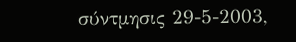σύντμησις 29-5-2003,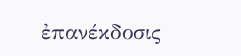ἐπανέκδοσις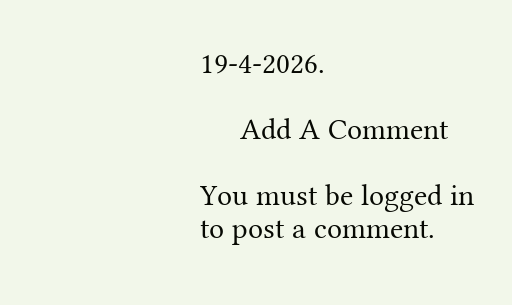19-4-2026.

     Add A Comment

You must be logged in to post a comment.